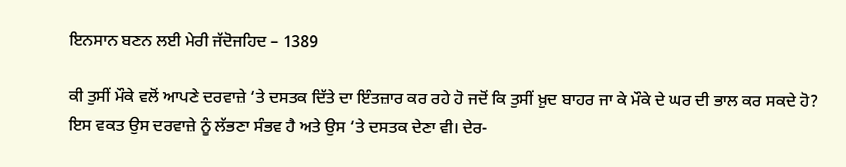ਇਨਸਾਨ ਬਣਨ ਲਈ ਮੇਰੀ ਜੱਦੋਜਹਿਦ – 1389

ਕੀ ਤੁਸੀਂ ਮੌਕੇ ਵਲੋਂ ਆਪਣੇ ਦਰਵਾਜ਼ੇ ‘ਤੇ ਦਸਤਕ ਦਿੱਤੇ ਦਾ ਇੰਤਜ਼ਾਰ ਕਰ ਰਹੇ ਹੋ ਜਦੋਂ ਕਿ ਤੁਸੀਂ ਖ਼ੁਦ ਬਾਹਰ ਜਾ ਕੇ ਮੌਕੇ ਦੇ ਘਰ ਦੀ ਭਾਲ ਕਰ ਸਕਦੇ ਹੋ? ਇਸ ਵਕਤ ਉਸ ਦਰਵਾਜ਼ੇ ਨੂੰ ਲੱਭਣਾ ਸੰਭਵ ਹੈ ਅਤੇ ਉਸ ‘ਤੇ ਦਸਤਕ ਦੇਣਾ ਵੀ। ਦੇਰ-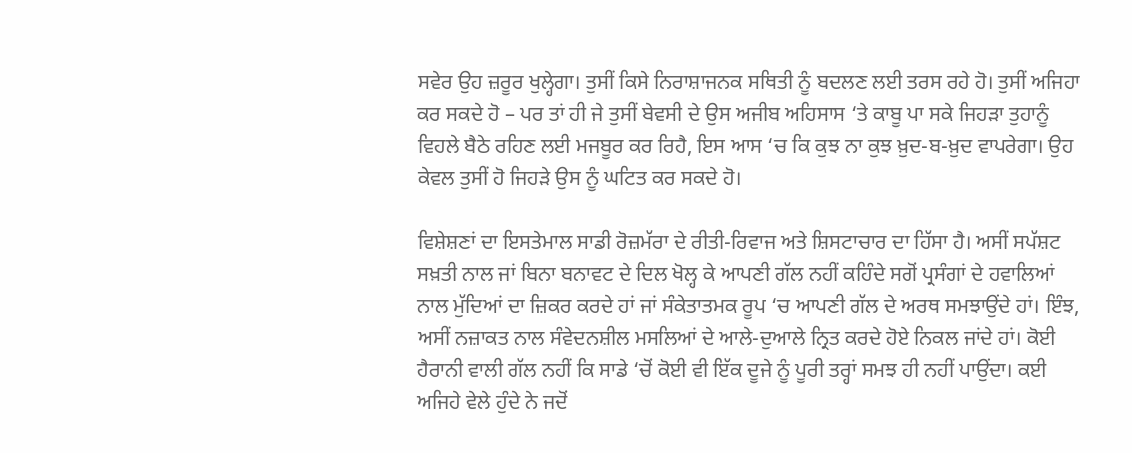ਸਵੇਰ ਉਹ ਜ਼ਰੂਰ ਖੁਲ੍ਹੇਗਾ। ਤੁਸੀਂ ਕਿਸੇ ਨਿਰਾਸ਼ਾਜਨਕ ਸਥਿਤੀ ਨੂੰ ਬਦਲਣ ਲਈ ਤਰਸ ਰਹੇ ਹੋ। ਤੁਸੀਂ ਅਜਿਹਾ ਕਰ ਸਕਦੇ ਹੋ – ਪਰ ਤਾਂ ਹੀ ਜੇ ਤੁਸੀਂ ਬੇਵਸੀ ਦੇ ਉਸ ਅਜੀਬ ਅਹਿਸਾਸ ‘ਤੇ ਕਾਬੂ ਪਾ ਸਕੇ ਜਿਹੜਾ ਤੁਹਾਨੂੰ ਵਿਹਲੇ ਬੈਠੇ ਰਹਿਣ ਲਈ ਮਜਬੂਰ ਕਰ ਰਿਹੈ, ਇਸ ਆਸ ‘ਚ ਕਿ ਕੁਝ ਨਾ ਕੁਝ ਖ਼ੁਦ-ਬ-ਖ਼ੁਦ ਵਾਪਰੇਗਾ। ਉਹ ਕੇਵਲ ਤੁਸੀਂ ਹੋ ਜਿਹੜੇ ਉਸ ਨੂੰ ਘਟਿਤ ਕਰ ਸਕਦੇ ਹੋ।

ਵਿਸ਼ੇਸ਼ਣਾਂ ਦਾ ਇਸਤੇਮਾਲ ਸਾਡੀ ਰੋਜ਼ਮੱਰਾ ਦੇ ਰੀਤੀ-ਰਿਵਾਜ ਅਤੇ ਸ਼ਿਸਟਾਚਾਰ ਦਾ ਹਿੱਸਾ ਹੈ। ਅਸੀਂ ਸਪੱਸ਼ਟ ਸਖ਼ਤੀ ਨਾਲ ਜਾਂ ਬਿਨਾ ਬਨਾਵਟ ਦੇ ਦਿਲ ਖੋਲ੍ਹ ਕੇ ਆਪਣੀ ਗੱਲ ਨਹੀਂ ਕਹਿੰਦੇ ਸਗੋਂ ਪ੍ਰਸੰਗਾਂ ਦੇ ਹਵਾਲਿਆਂ ਨਾਲ ਮੁੱਦਿਆਂ ਦਾ ਜ਼ਿਕਰ ਕਰਦੇ ਹਾਂ ਜਾਂ ਸੰਕੇਤਾਤਮਕ ਰੂਪ ‘ਚ ਆਪਣੀ ਗੱਲ ਦੇ ਅਰਥ ਸਮਝਾਉਂਦੇ ਹਾਂ। ਇੰਝ, ਅਸੀਂ ਨਜ਼ਾਕਤ ਨਾਲ ਸੰਵੇਦਨਸ਼ੀਲ ਮਸਲਿਆਂ ਦੇ ਆਲੇ-ਦੁਆਲੇ ਨ੍ਰਿਤ ਕਰਦੇ ਹੋਏ ਨਿਕਲ ਜਾਂਦੇ ਹਾਂ। ਕੋਈ ਹੈਰਾਨੀ ਵਾਲੀ ਗੱਲ ਨਹੀਂ ਕਿ ਸਾਡੇ ‘ਚੋਂ ਕੋਈ ਵੀ ਇੱਕ ਦੂਜੇ ਨੂੰ ਪੂਰੀ ਤਰ੍ਹਾਂ ਸਮਝ ਹੀ ਨਹੀਂ ਪਾਉਂਦਾ। ਕਈ ਅਜਿਹੇ ਵੇਲੇ ਹੁੰਦੇ ਨੇ ਜਦੋਂ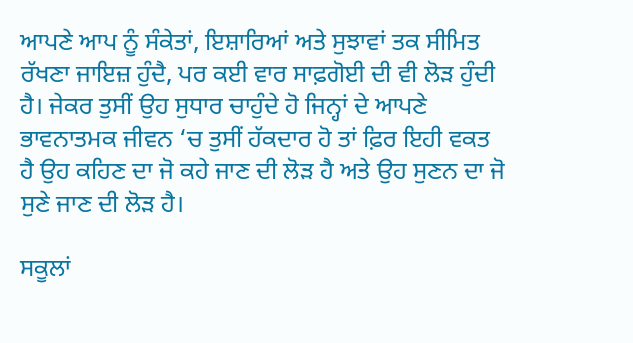ਆਪਣੇ ਆਪ ਨੂੰ ਸੰਕੇਤਾਂ, ਇਸ਼ਾਰਿਆਂ ਅਤੇ ਸੁਝਾਵਾਂ ਤਕ ਸੀਮਿਤ ਰੱਖਣਾ ਜਾਇਜ਼ ਹੁੰਦੈ, ਪਰ ਕਈ ਵਾਰ ਸਾਫ਼ਗੋਈ ਦੀ ਵੀ ਲੋੜ ਹੁੰਦੀ ਹੈ। ਜੇਕਰ ਤੁਸੀਂ ਉਹ ਸੁਧਾਰ ਚਾਹੁੰਦੇ ਹੋ ਜਿਨ੍ਹਾਂ ਦੇ ਆਪਣੇ ਭਾਵਨਾਤਮਕ ਜੀਵਨ ‘ਚ ਤੁਸੀਂ ਹੱਕਦਾਰ ਹੋ ਤਾਂ ਫ਼ਿਰ ਇਹੀ ਵਕਤ ਹੈ ਉਹ ਕਹਿਣ ਦਾ ਜੋ ਕਹੇ ਜਾਣ ਦੀ ਲੋੜ ਹੈ ਅਤੇ ਉਹ ਸੁਣਨ ਦਾ ਜੋ ਸੁਣੇ ਜਾਣ ਦੀ ਲੋੜ ਹੈ।

ਸਕੂਲਾਂ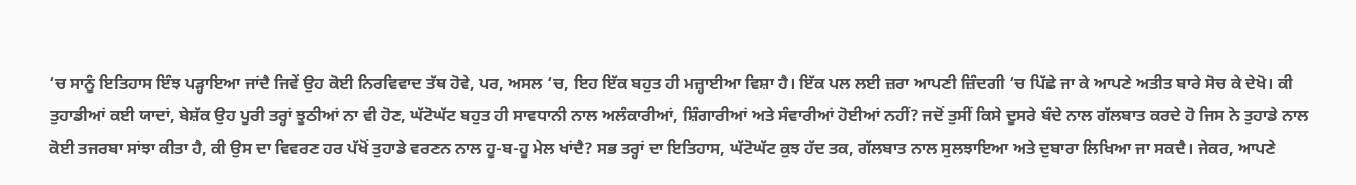‘ਚ ਸਾਨੂੰ ਇਤਿਹਾਸ ਇੰਝ ਪੜ੍ਹਾਇਆ ਜਾਂਦੈ ਜਿਵੇਂ ਉਹ ਕੋਈ ਨਿਰਵਿਵਾਦ ਤੱਥ ਹੋਵੇ, ਪਰ, ਅਸਲ ‘ਚ, ਇਹ ਇੱਕ ਬਹੁਤ ਹੀ ਮਜ਼੍ਹਾਈਆ ਵਿਸ਼ਾ ਹੈ। ਇੱਕ ਪਲ ਲਈ ਜ਼ਰਾ ਆਪਣੀ ਜ਼ਿੰਦਗੀ ‘ਚ ਪਿੱਛੇ ਜਾ ਕੇ ਆਪਣੇ ਅਤੀਤ ਬਾਰੇ ਸੋਚ ਕੇ ਦੇਖੋ। ਕੀ ਤੁਹਾਡੀਆਂ ਕਈ ਯਾਦਾਂ, ਬੇਸ਼ੱਕ ਉਹ ਪੂਰੀ ਤਰ੍ਹਾਂ ਝੂਠੀਆਂ ਨਾ ਵੀ ਹੋਣ, ਘੱਟੋਘੱਟ ਬਹੁਤ ਹੀ ਸਾਵਧਾਨੀ ਨਾਲ ਅਲੰਕਾਰੀਆਂ, ਸ਼ਿੰਗਾਰੀਆਂ ਅਤੇ ਸੰਵਾਰੀਆਂ ਹੋਈਆਂ ਨਹੀਂ? ਜਦੋਂ ਤੁਸੀਂ ਕਿਸੇ ਦੂਸਰੇ ਬੰਦੇ ਨਾਲ ਗੱਲਬਾਤ ਕਰਦੇ ਹੋ ਜਿਸ ਨੇ ਤੁਹਾਡੇ ਨਾਲ ਕੋਈ ਤਜਰਬਾ ਸਾਂਝਾ ਕੀਤਾ ਹੈ, ਕੀ ਉਸ ਦਾ ਵਿਵਰਣ ਹਰ ਪੱਖੋਂ ਤੁਹਾਡੇ ਵਰਣਨ ਨਾਲ ਹੂ-ਬ-ਹੂ ਮੇਲ ਖਾਂਦੈ? ਸਭ ਤਰ੍ਹਾਂ ਦਾ ਇਤਿਹਾਸ, ਘੱਟੋਘੱਟ ਕੁਝ ਹੱਦ ਤਕ, ਗੱਲਬਾਤ ਨਾਲ ਸੁਲਝਾਇਆ ਅਤੇ ਦੁਬਾਰਾ ਲਿਖਿਆ ਜਾ ਸਕਦੈ। ਜੇਕਰ, ਆਪਣੇ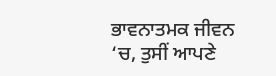ਭਾਵਨਾਤਮਕ ਜੀਵਨ ‘ਚ, ਤੁਸੀਂ ਆਪਣੇ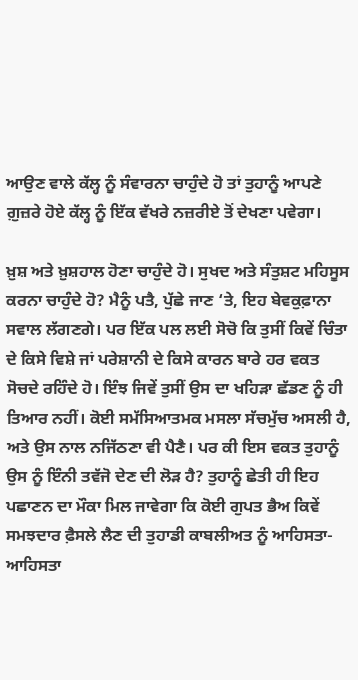ਆਉਣ ਵਾਲੇ ਕੱਲ੍ਹ ਨੂੰ ਸੰਵਾਰਨਾ ਚਾਹੁੰਦੇ ਹੋ ਤਾਂ ਤੁਹਾਨੂੰ ਆਪਣੇ ਗ਼ੁਜ਼ਰੇ ਹੋਏ ਕੱਲ੍ਹ ਨੂੰ ਇੱਕ ਵੱਖਰੇ ਨਜ਼ਰੀਏ ਤੋਂ ਦੇਖਣਾ ਪਵੇਗਾ।

ਖ਼ੁਸ਼ ਅਤੇ ਖ਼ੁਸ਼ਹਾਲ ਹੋਣਾ ਚਾਹੁੰਦੇ ਹੋ। ਸੁਖਦ ਅਤੇ ਸੰਤੁਸ਼ਟ ਮਹਿਸੂਸ ਕਰਨਾ ਚਾਹੁੰਦੇ ਹੋ? ਮੈਨੂੰ ਪਤੈ, ਪੁੱਛੇ ਜਾਣ ‘ਤੇ, ਇਹ ਬੇਵਕੁਫ਼ਾਨਾ ਸਵਾਲ ਲੱਗਣਗੇ। ਪਰ ਇੱਕ ਪਲ ਲਈ ਸੋਚੋ ਕਿ ਤੁਸੀਂ ਕਿਵੇਂ ਚਿੰਤਾ ਦੇ ਕਿਸੇ ਵਿਸ਼ੇ ਜਾਂ ਪਰੇਸ਼ਾਨੀ ਦੇ ਕਿਸੇ ਕਾਰਨ ਬਾਰੇ ਹਰ ਵਕਤ ਸੋਚਦੇ ਰਹਿੰਦੇ ਹੋ। ਇੰਝ ਜਿਵੇਂ ਤੁਸੀਂ ਉਸ ਦਾ ਖਹਿੜਾ ਛੱਡਣ ਨੂੰ ਹੀ ਤਿਆਰ ਨਹੀਂ। ਕੋਈ ਸਮੱਸਿਆਤਮਕ ਮਸਲਾ ਸੱਚਮੁੱਚ ਅਸਲੀ ਹੈ, ਅਤੇ ਉਸ ਨਾਲ ਨਜਿੱਠਣਾ ਵੀ ਪੈਣੈ। ਪਰ ਕੀ ਇਸ ਵਕਤ ਤੁਹਾਨੂੰ ਉਸ ਨੂੰ ਇੰਨੀ ਤਵੱਜੋ ਦੇਣ ਦੀ ਲੋੜ ਹੈ? ਤੁਹਾਨੂੰ ਛੇਤੀ ਹੀ ਇਹ ਪਛਾਣਨ ਦਾ ਮੌਕਾ ਮਿਲ ਜਾਵੇਗਾ ਕਿ ਕੋਈ ਗੁਪਤ ਭੈਅ ਕਿਵੇਂ ਸਮਝਦਾਰ ਫ਼ੈਸਲੇ ਲੈਣ ਦੀ ਤੁਹਾਡੀ ਕਾਬਲੀਅਤ ਨੂੰ ਆਹਿਸਤਾ-ਆਹਿਸਤਾ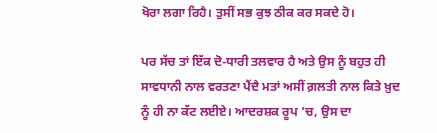ਖੋਰਾ ਲਗਾ ਰਿਹੈ। ਤੁਸੀਂ ਸਭ ਕੁਝ ਠੀਕ ਕਰ ਸਕਦੇ ਹੋ।

ਪਰ ਸੱਚ ਤਾਂ ਇੱਕ ਦੋ-ਧਾਰੀ ਤਲਵਾਰ ਹੈ ਅਤੇ ਉਸ ਨੂੰ ਬਹੁਤ ਹੀ ਸਾਵਧਾਨੀ ਨਾਲ ਵਰਤਣਾ ਪੈਂਦੈ ਮਤਾਂ ਅਸੀਂ ਗ਼ਲਤੀ ਨਾਲ ਕਿਤੇ ਖ਼ੁਦ ਨੂੰ ਹੀ ਨਾ ਕੱਟ ਲਈਏ। ਆਦਰਸ਼ਕ ਰੂਪ ‘ਚ, ਉਸ ਦਾ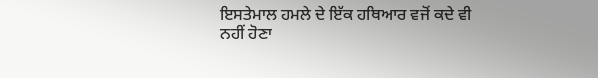ਇਸਤੇਮਾਲ ਹਮਲੇ ਦੇ ਇੱਕ ਹਥਿਆਰ ਵਜੋਂ ਕਦੇ ਵੀ ਨਹੀਂ ਹੋਣਾ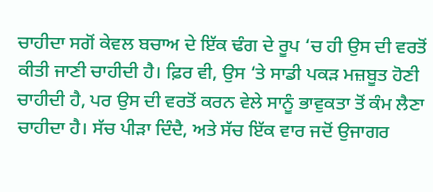ਚਾਹੀਦਾ ਸਗੋਂ ਕੇਵਲ ਬਚਾਅ ਦੇ ਇੱਕ ਢੰਗ ਦੇ ਰੂਪ ‘ਚ ਹੀ ਉਸ ਦੀ ਵਰਤੋਂ ਕੀਤੀ ਜਾਣੀ ਚਾਹੀਦੀ ਹੈ। ਫ਼ਿਰ ਵੀ, ਉਸ ‘ਤੇ ਸਾਡੀ ਪਕੜ ਮਜ਼ਬੂਤ ਹੋਣੀ ਚਾਹੀਦੀ ਹੈ, ਪਰ ਉਸ ਦੀ ਵਰਤੋਂ ਕਰਨ ਵੇਲੇ ਸਾਨੂੰ ਭਾਵੁਕਤਾ ਤੋਂ ਕੰਮ ਲੈਣਾ ਚਾਹੀਦਾ ਹੈ। ਸੱਚ ਪੀੜਾ ਦਿੰਦੈ, ਅਤੇ ਸੱਚ ਇੱਕ ਵਾਰ ਜਦੋਂ ਉਜਾਗਰ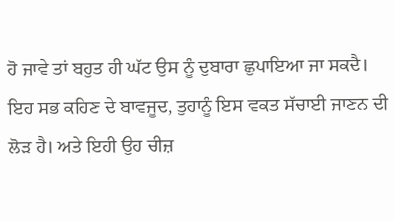ਹੋ ਜਾਵੇ ਤਾਂ ਬਹੁਤ ਹੀ ਘੱਟ ਉਸ ਨੂੰ ਦੁਬਾਰਾ ਛੁਪਾਇਆ ਜਾ ਸਕਦੈ। ਇਹ ਸਭ ਕਹਿਣ ਦੇ ਬਾਵਜੂਦ, ਤੁਹਾਨੂੰ ਇਸ ਵਕਤ ਸੱਚਾਈ ਜਾਣਨ ਦੀ ਲੋੜ ਹੈ। ਅਤੇ ਇਹੀ ਉਹ ਚੀਜ਼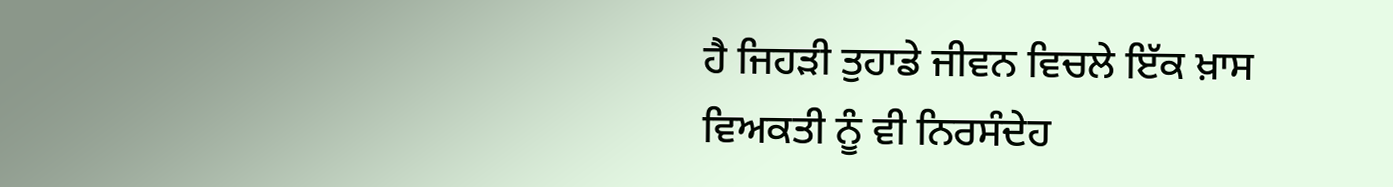ਹੈ ਜਿਹੜੀ ਤੁਹਾਡੇ ਜੀਵਨ ਵਿਚਲੇ ਇੱਕ ਖ਼ਾਸ ਵਿਅਕਤੀ ਨੂੰ ਵੀ ਨਿਰਸੰਦੇਹ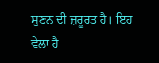ਸੁਣਨ ਦੀ ਜ਼ਰੂਰਤ ਹੈ। ਇਹ ਵੇਲਾ ਹੈ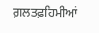ਗ਼ਲਤਫ਼ਹਿਮੀਆਂ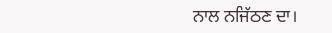ਨਾਲ ਨਜਿੱਠਣ ਦਾ।